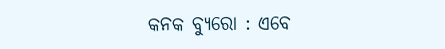କନକ ବ୍ୟୁରୋ : ଏବେ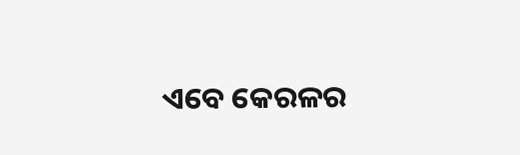ଏବେ କେରଳର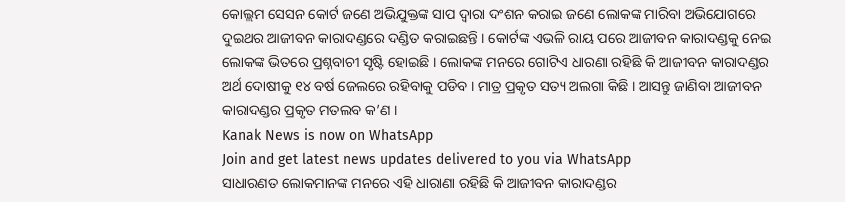କୋଲ୍ଲମ ସେସନ କୋର୍ଟ ଜଣେ ଅଭିଯୁକ୍ତଙ୍କ ସାପ ଦ୍ୱାରା ଦଂଶନ କରାଇ ଜଣେ ଲୋକଙ୍କ ମାରିବା ଅଭିଯୋଗରେ ଦୁଇଥର ଆଜୀବନ କାରାଦଣ୍ଡରେ ଦଣ୍ଡିତ କରାଇଛନ୍ତି । କୋର୍ଟଙ୍କ ଏଭଳି ରାୟ ପରେ ଆଜୀବନ କାରାଦଣ୍ଡକୁ ନେଇ ଲୋକଙ୍କ ଭିତରେ ପ୍ରଶ୍ନବାଚୀ ସୃଷ୍ଟି ହୋଇଛି । ଲୋକଙ୍କ ମନରେ ଗୋଟିଏ ଧାରଣା ରହିଛି କି ଆଜୀବନ କାରାଦଣ୍ଡର ଅର୍ଥ ଦୋଷୀକୁ ୧୪ ବର୍ଷ ଜେଲରେ ରହିବାକୁ ପଡିବ । ମାତ୍ର ପ୍ରକୃତ ସତ୍ୟ ଅଲଗା କିଛି । ଆସନ୍ତୁ ଜାଣିବା ଆଜୀବନ କାରାଦଣ୍ଡର ପ୍ରକୃତ ମତଲବ କ’ଣ ।
Kanak News is now on WhatsApp
Join and get latest news updates delivered to you via WhatsApp
ସାଧାରଣତ ଲୋକମାନଙ୍କ ମନରେ ଏହି ଧାରାଣା ରହିଛି କି ଆଜୀବନ କାରାଦଣ୍ଡର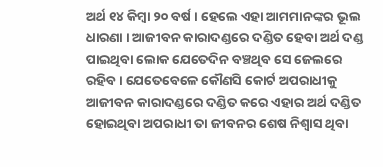ଅର୍ଥ ୧୪ କିମ୍ବା ୨୦ ବର୍ଷ । ହେଲେ ଏହା ଆମମାନଙ୍କର ଭୂଲ ଧାରଣା । ଆଜୀବନ କାରାଦଣ୍ଡରେ ଦଣ୍ଡିତ ହେବା ଅର୍ଥ ଦଣ୍ଡ ପାଇଥିବା ଲୋକ ଯେତେଦିନ ବଞ୍ଚଥିବ ସେ ଜେଲରେ ରହିବ । ଯେତେବେଳେ କୌଣସି କୋର୍ଟ ଅପରାଧୀକୁ ଆଜୀବନ କାରାଦଣ୍ଡରେ ଦଣ୍ଡିତ କରେ ଏହାର ଅର୍ଥ ଦଣ୍ଡିତ ହୋଇଥିବା ଅପରାଧୀ ତା ଜୀବନର ଶେଷ ନିଶ୍ୱାସ ଥିବା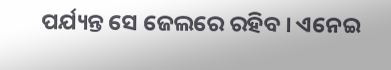ପର୍ଯ୍ୟନ୍ତ ସେ ଜେଲରେ ରହିବ । ଏନେଇ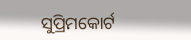ସୁପ୍ରିମକୋର୍ଟ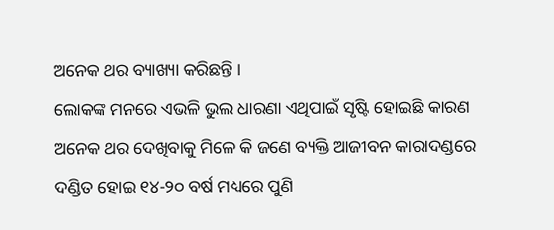ଅନେକ ଥର ବ୍ୟାଖ୍ୟା କରିଛନ୍ତି ।
ଲୋକଙ୍କ ମନରେ ଏଭଳି ଭୁଲ ଧାରଣା ଏଥିପାଇଁ ସୃଷ୍ଟି ହୋଇଛି କାରଣ ଅନେକ ଥର ଦେଖିବାକୁ ମିଳେ କି ଜଣେ ବ୍ୟକ୍ତି ଆଜୀବନ କାରାଦଣ୍ଡରେ ଦଣ୍ଡିତ ହୋଇ ୧୪-୨୦ ବର୍ଷ ମଧ୍ୟରେ ପୁଣି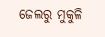ଜେଲରୁ ମୁକୁଳି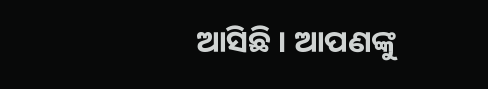ଆସିଛି । ଆପଣଙ୍କୁ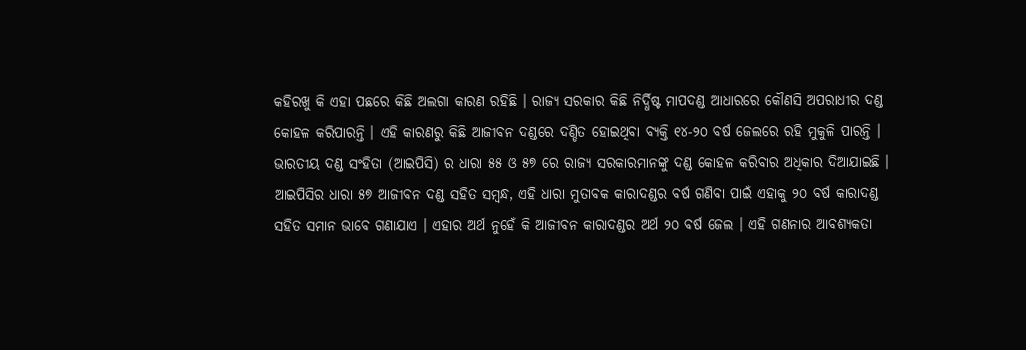କହିରଖୁ କି ଏହା ପଛରେ କିଛି ଅଲଗା କାରଣ ରହିଛି । ରାଜ୍ୟ ସରକାର କିଛି ନିର୍ଦ୍ଧିଷ୍ଟ ମାପଦଣ୍ଡ ଆଧାରରେ କୌଣସି ଅପରାଧୀର ଦଣ୍ଡ କୋହଳ କରିପାରନ୍ତି । ଏହି କାରଣରୁ କିଛି ଆଜୀବନ ଦଣ୍ଡରେ ଦଣ୍ଡିତ ହୋଇଥିବା ବ୍ୟକ୍ତି ୧୪-୨୦ ବର୍ଷ ଜେଲରେ ରହି ମୁକୁଳି ପାରନ୍ତି । ଭାରତୀୟ ଦଣ୍ଡ ସଂହିତା (ଆଇପିସି) ର ଧାରା ୫୫ ଓ ୫୭ ରେ ରାଜ୍ୟ ସରକାରମାନଙ୍କୁ ଦଣ୍ଡ କୋହଳ କରିବାର ଅଧିକାର ଦିଆଯାଇଛି ।
ଆଇପିସିର ଧାରା ୫୭ ଆଜୀବନ ଦଣ୍ଡ ସହିତ ସମ୍ବନ୍ଧ, ଏହି ଧାରା ମୁତାବକ କାରାଦଣ୍ଡର ବର୍ଷ ଗଣିବା ପାଇଁ ଏହାକୁ ୨୦ ବର୍ଷ କାରାଦଣ୍ଡ ସହିତ ସମାନ ଭାବେ ଗଣାଯାଏ । ଏହାର ଅର୍ଥ ନୁହେଁ କି ଆଜୀବନ କାରାଦଣ୍ଡର ଅର୍ଥ ୨୦ ବର୍ଷ ଜେଲ । ଏହି ଗଣନାର ଆବଶ୍ୟକତା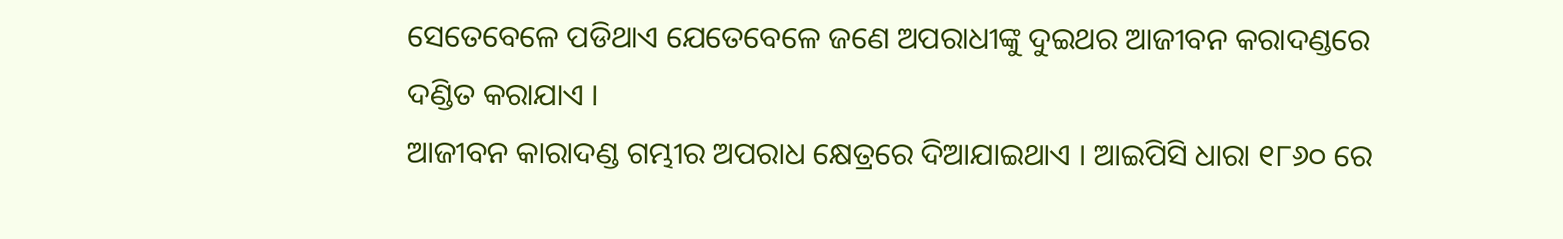ସେତେବେଳେ ପଡିଥାଏ ଯେତେବେଳେ ଜଣେ ଅପରାଧୀଙ୍କୁ ଦୁଇଥର ଆଜୀବନ କରାଦଣ୍ଡରେ ଦଣ୍ଡିତ କରାଯାଏ ।
ଆଜୀବନ କାରାଦଣ୍ଡ ଗମ୍ଭୀର ଅପରାଧ କ୍ଷେତ୍ରରେ ଦିଆଯାଇଥାଏ । ଆଇପିସି ଧାରା ୧୮୬୦ ରେ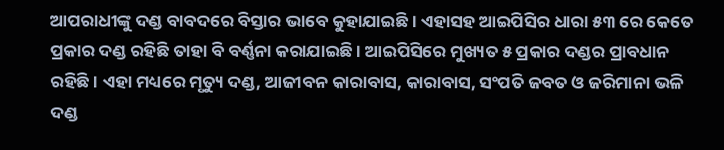ଆପରାଧୀଙ୍କୁ ଦଣ୍ଡ ବାବଦରେ ବିସ୍ତାର ଭାବେ କୁହାଯାଇଛି । ଏହାସହ ଆଇପିସିର ଧାରା ୫୩ ରେ କେତେ ପ୍ରକାର ଦଣ୍ଡ ରହିଛି ତାହା ବି ବର୍ଣ୍ଣନା କରାଯାଇଛି । ଆଇପିସିରେ ମୁଖ୍ୟତ ୫ ପ୍ରକାର ଦଣ୍ଡର ପ୍ରାବଧାନ ରହିଛି । ଏହା ମଧ୍ୟରେ ମୃତ୍ୟୁ ଦଣ୍ଡ, ଆଜୀବନ କାରାବାସ, କାରାବାସ, ସଂପତି ଜବତ ଓ ଜରିମାନା ଭଳି ଦଣ୍ଡ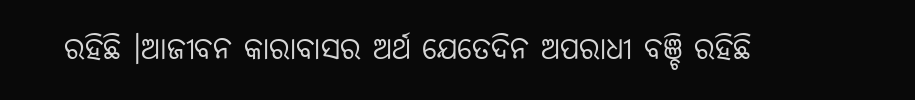ରହିଛି ।ଆଜୀବନ କାରାବାସର ଅର୍ଥ ଯେତେଦିନ ଅପରାଧୀ ବଞ୍ଚି ରହିଛି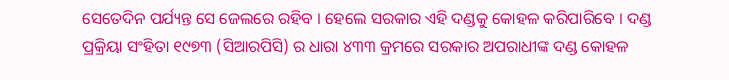ସେତେଦିନ ପର୍ଯ୍ୟନ୍ତ ସେ ଜେଲରେ ରହିବ । ହେଲେ ସରକାର ଏହି ଦଣ୍ଡକୁ କୋହଳ କରିପାରିବେ । ଦଣ୍ଡ ପ୍ରକ୍ରିୟା ସଂହିତା ୧୯୭୩ (ସିଆରପିସି) ର ଧାରା ୪୩୩ କ୍ରମରେ ସରକାର ଅପରାଧୀଙ୍କ ଦଣ୍ଡ କୋହଳ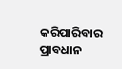କରିପାରିବାର ପ୍ରାବଧାନ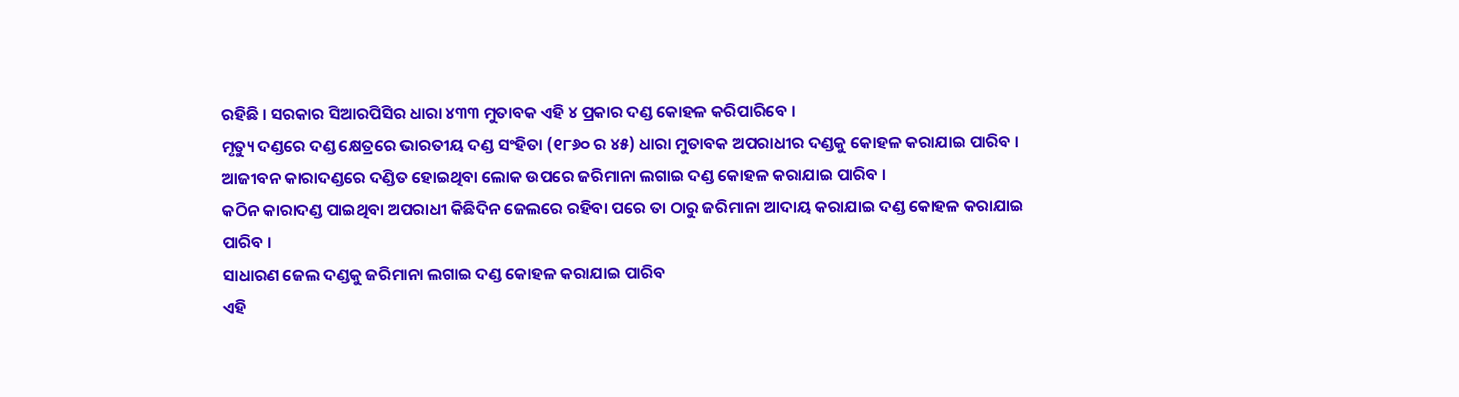ରହିଛି । ସରକାର ସିଆରପିସିର ଧାରା ୪୩୩ ମୁତାବକ ଏହି ୪ ପ୍ରକାର ଦଣ୍ଡ କୋହଳ କରିପାରିବେ ।
ମୃତ୍ୟୁ ଦଣ୍ଡରେ ଦଣ୍ଡ କ୍ଷେତ୍ରରେ ଭାରତୀୟ ଦଣ୍ଡ ସଂହିତା (୧୮୬୦ ର ୪୫) ଧାରା ମୁତାବକ ଅପରାଧୀର ଦଣ୍ଡକୁ କୋହଳ କରାଯାଇ ପାରିବ ।
ଆଜୀବନ କାରାଦଣ୍ଡରେ ଦଣ୍ଡିତ ହୋଇଥିବା ଲୋକ ଉପରେ ଜରିମାନା ଲଗାଇ ଦଣ୍ଡ କୋହଳ କରାଯାଇ ପାରିବ ।
କଠିନ କାରାଦଣ୍ଡ ପାଇଥିବା ଅପରାଧୀ କିଛିଦିନ ଜେଲରେ ରହିବା ପରେ ତା ଠାରୁ ଜରିମାନା ଆଦାୟ କରାଯାଇ ଦଣ୍ଡ କୋହଳ କରାଯାଇ ପାରିବ ।
ସାଧାରଣ ଜେଲ ଦଣ୍ଡକୁ ଜରିମାନା ଲଗାଇ ଦଣ୍ଡ କୋହଳ କରାଯାଇ ପାରିବ
ଏହି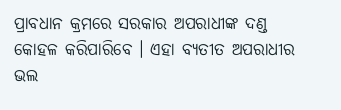ପ୍ରାବଧାନ କ୍ରମରେ ସରକାର ଅପରାଧୀଙ୍କ ଦଣ୍ଡ କୋହଳ କରିପାରିବେ । ଏହା ବ୍ୟତୀତ ଅପରାଧୀର ଭଲ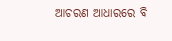ଆଚରଣ ଆଧାରରେ ବି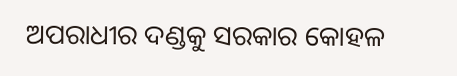ଅପରାଧୀର ଦଣ୍ଡକୁ ସରକାର କୋହଳ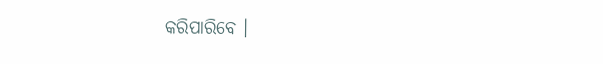କରିପାରିବେ ।